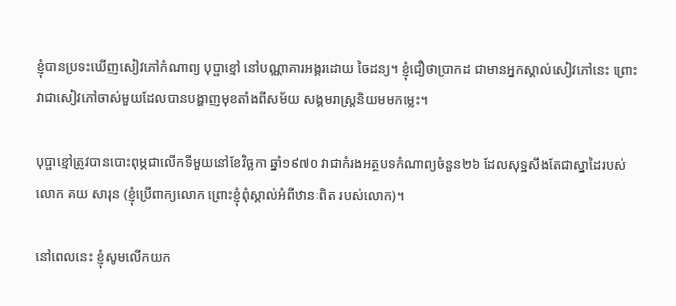ខ្ញុំបានប្រទះឃើញសៀវភៅកំណាព្យ បុប្ផាខ្មៅ នៅបណ្ណាគារអង្គរដោយ ចៃដន្យ។ ខ្ញុំជឿថាប្រាកដ ជាមានអ្នកស្គាល់សៀវភៅនេះ ព្រោះវាជាសៀវភៅចាស់មួយដែលបានបង្ហាញមុខតាំងពីសម័យ សង្គមរាស្រ្តនិយមមកម្លេះ។

បុប្ផាខ្មៅត្រូវបានបោះពុម្ភជាលើកទីមួយនៅខែវិច្ឆកា ឆ្នាំ១៩៧០ វាជាកំរងអត្ថបទកំណាព្យចំនួន២៦ ដែលសុទ្ឋសឹងតែជាស្នាដៃរបស់លោក គយ សារុន (ខ្ញុំប្រើពាក្យលោក ព្រោះខ្ញុំពុំស្គាល់អំពីឋានៈពិត របស់លោក)។

នៅពេលនេះ ខ្ញុំសូមលើកយក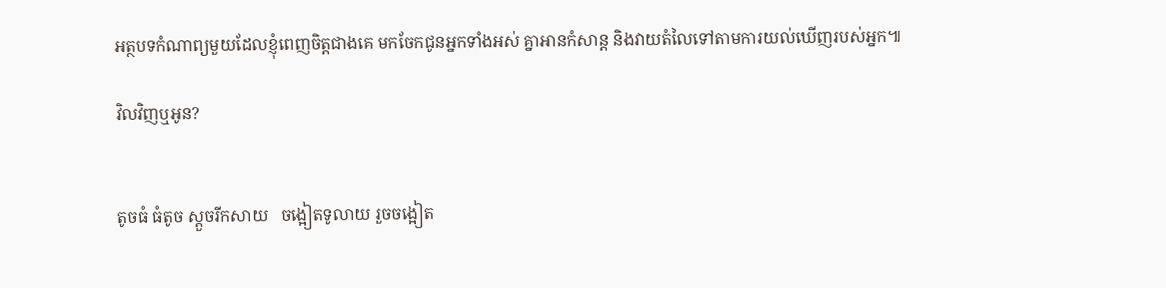អត្ថបទកំណាព្យមួយដែលខ្ញុំពេញចិត្តជាងគេ មកចែកជូនអ្នកទាំងអស់ គ្នាអានកំសាន្ត និងវាយតំលៃទៅតាមការយល់ឃើញរបស់អ្នក៕

វិលវិញឬអូន?


តូចធំ ធំតូច ស្តួចរីកសាយ   ចង្អៀតទូលាយ រួចចង្អៀត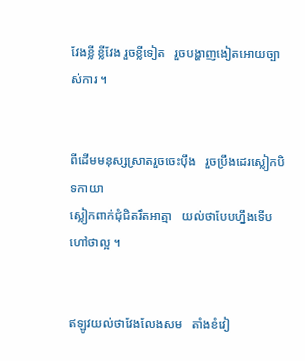វែងខ្លី ខ្លីវែង រួចខ្លីទៀត   រួចបង្ហាញងៀតអោយច្បាស់ការ ។


ពីដើមមនុស្សស្រាតរួចចេះប៉ឹង   រួចប្រឹងដេរស្លៀកបិទកាយា
ស្លៀកពាក់ជុំជិតរឹតអាត្មា   យល់ថាបែបហ្នឹងទើបហៅថាល្អ ។


ឥឡូវយល់ថាវែងលែងសម   តាំងខំវៀ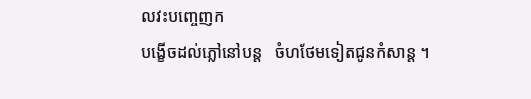លវះបញ្ចេញក
បង្ខើចដល់ភ្លៅនៅបន្ត   ចំហថែមទៀតជូនកំសាន្ត ។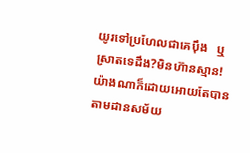យូរទៅប្រហែលជាគេប៉ឹង   ឬស្រាតទេដឹង?មិនហ៊ានស្មាន!
យ៉ាងណាក៏ដោយអោយតែបាន   តាមដានសម័យ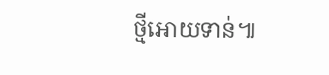ថ្មីអោយទាន់៕